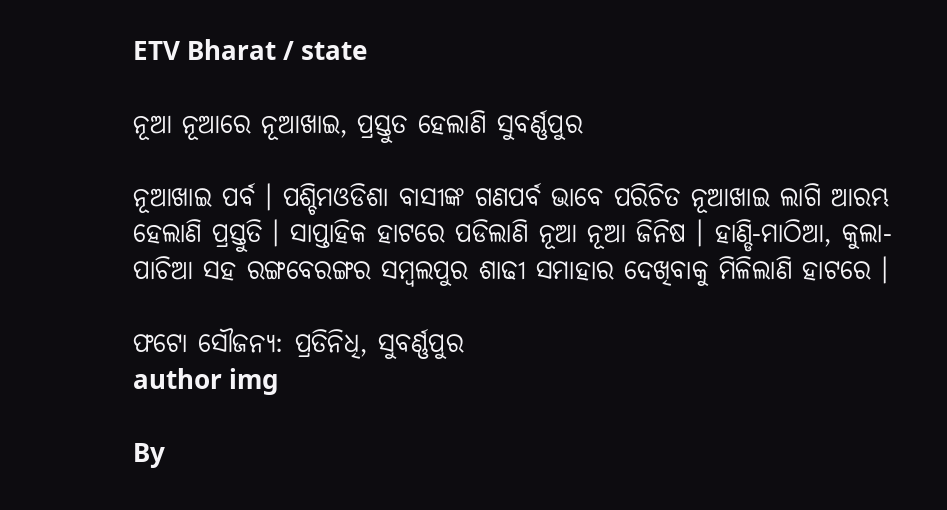ETV Bharat / state

ନୂଆ ନୂଆରେ ନୂଆଖାଇ, ପ୍ରସ୍ତୁତ ହେଲାଣି ସୁବର୍ଣ୍ଣପୁର

ନୂଆଖାଇ ପର୍ବ । ପଶ୍ଚିମଓଡିଶା ବାସୀଙ୍କ ଗଣପର୍ବ ଭାବେ ପରିଚିତ ନୂଆଖାଇ ଲାଗି ଆରମ୍ଭ ହେଲାଣି ପ୍ରସ୍ତୁତି । ସାପ୍ତାହିକ ହାଟରେ ପଡିଲାଣି ନୂଆ ନୂଆ ଜିନିଷ । ହାଣ୍ଡି-ମାଠିଆ, କୁଲା-ପାଚିଆ ସହ ରଙ୍ଗବେରଙ୍ଗର ସମ୍ବଲପୁର ଶାଢୀ ସମାହାର ଦେଖିବାକୁ ମିଳିଲାଣି ହାଟରେ ।

ଫଟୋ ସୌଜନ୍ୟ: ପ୍ରତିନିଧି, ସୁବର୍ଣ୍ଣପୁର
author img

By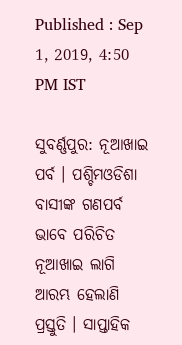Published : Sep 1, 2019, 4:50 PM IST

ସୁବର୍ଣ୍ଣପୁର: ନୂଆଖାଇ ପର୍ବ । ପଶ୍ଚିମଓଡିଶା ବାସୀଙ୍କ ଗଣପର୍ବ ଭାବେ ପରିଚିତ ନୂଆଖାଇ ଲାଗି ଆରମ୍ଭ ହେଲାଣି ପ୍ରସ୍ତୁତି । ସାପ୍ତାହିକ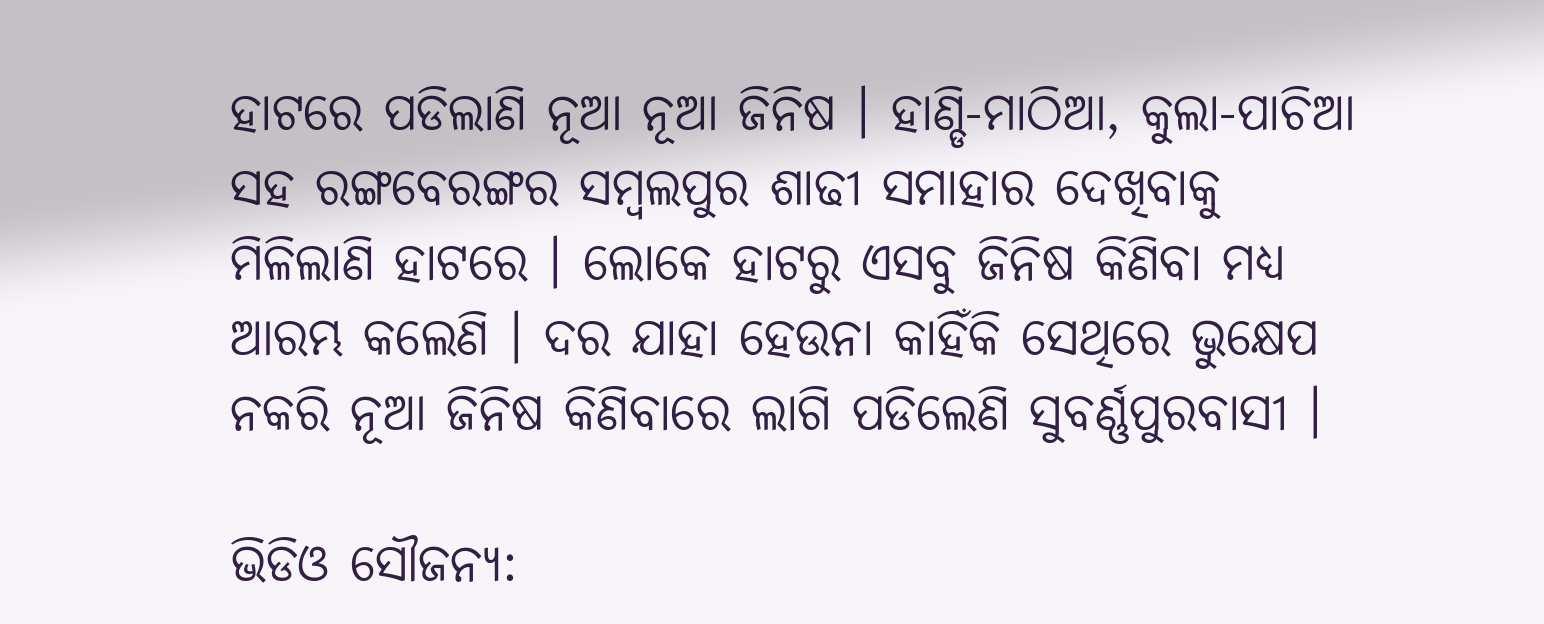ହାଟରେ ପଡିଲାଣି ନୂଆ ନୂଆ ଜିନିଷ । ହାଣ୍ଡି-ମାଠିଆ, କୁଲା-ପାଚିଆ ସହ ରଙ୍ଗବେରଙ୍ଗର ସମ୍ବଲପୁର ଶାଢୀ ସମାହାର ଦେଖିବାକୁ ମିଳିଲାଣି ହାଟରେ । ଲୋକେ ହାଟରୁ ଏସବୁ ଜିନିଷ କିଣିବା ମଧ୍ୟ ଆରମ୍ଭ କଲେଣି । ଦର ଯାହା ହେଉନା କାହିଁକି ସେଥିରେ ଭୁକ୍ଷେପ ନକରି ନୂଆ ଜିନିଷ କିଣିବାରେ ଲାଗି ପଡିଲେଣି ସୁବର୍ଣ୍ଣପୁରବାସୀ ।

ଭିଡିଓ ସୌଜନ୍ୟ: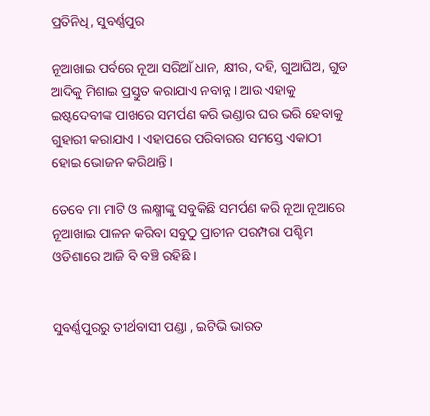ପ୍ରତିନିଧି, ସୁବର୍ଣ୍ଣପୁର

ନୂଆଖାଇ ପର୍ବରେ ନୂଆ ସରିଆଁ ଧାନ, କ୍ଷୀର, ଦହି, ଗୁଆଘିଅ, ଗୁଡ ଆଦିକୁ ମିଶାଇ ପ୍ରସ୍ତୁତ କରାଯାଏ ନବାନ୍ନ । ଆଉ ଏହାକୁ ଇଷ୍ଟଦେବୀଙ୍କ ପାଖରେ ସମର୍ପଣ କରି ଭଣ୍ଡାର ଘର ଭରି ହେବାକୁ ଗୁହାରୀ କରାଯାଏ । ଏହାପରେ ପରିବାରର ସମସ୍ତେ ଏକାଠୀ ହୋଇ ଭୋଜନ କରିଥାନ୍ତି ।

ତେବେ ମା ମାଟି ଓ ଲକ୍ଷ୍ମୀଙ୍କୁ ସବୁକିଛି ସମର୍ପଣ କରି ନୂଆ ନୂଆରେ ନୂଆଖାଇ ପାଳନ କରିବା ସବୁଠୁ ପ୍ରାଚୀନ ପରମ୍ପରା ପଶ୍ଚିମ ଓଡିଶାରେ ଆଜି ବି ବଞ୍ଚି ରହିଛି ।


ସୁବର୍ଣ୍ଣପୁରରୁ ତୀର୍ଥବାସୀ ପଣ୍ଡା , ଇଟିଭି ଭାରତ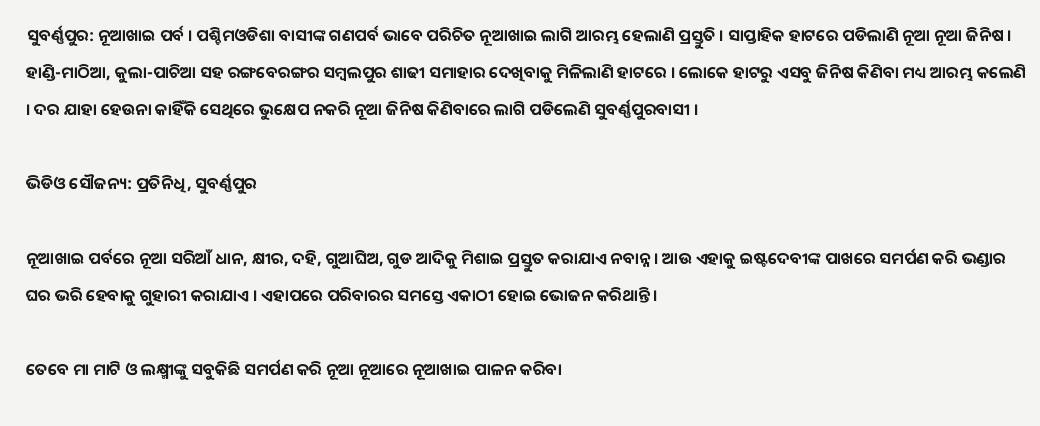ସୁବର୍ଣ୍ଣପୁର: ନୂଆଖାଇ ପର୍ବ । ପଶ୍ଚିମଓଡିଶା ବାସୀଙ୍କ ଗଣପର୍ବ ଭାବେ ପରିଚିତ ନୂଆଖାଇ ଲାଗି ଆରମ୍ଭ ହେଲାଣି ପ୍ରସ୍ତୁତି । ସାପ୍ତାହିକ ହାଟରେ ପଡିଲାଣି ନୂଆ ନୂଆ ଜିନିଷ । ହାଣ୍ଡି-ମାଠିଆ, କୁଲା-ପାଚିଆ ସହ ରଙ୍ଗବେରଙ୍ଗର ସମ୍ବଲପୁର ଶାଢୀ ସମାହାର ଦେଖିବାକୁ ମିଳିଲାଣି ହାଟରେ । ଲୋକେ ହାଟରୁ ଏସବୁ ଜିନିଷ କିଣିବା ମଧ୍ୟ ଆରମ୍ଭ କଲେଣି । ଦର ଯାହା ହେଉନା କାହିଁକି ସେଥିରେ ଭୁକ୍ଷେପ ନକରି ନୂଆ ଜିନିଷ କିଣିବାରେ ଲାଗି ପଡିଲେଣି ସୁବର୍ଣ୍ଣପୁରବାସୀ ।

ଭିଡିଓ ସୌଜନ୍ୟ: ପ୍ରତିନିଧି, ସୁବର୍ଣ୍ଣପୁର

ନୂଆଖାଇ ପର୍ବରେ ନୂଆ ସରିଆଁ ଧାନ, କ୍ଷୀର, ଦହି, ଗୁଆଘିଅ, ଗୁଡ ଆଦିକୁ ମିଶାଇ ପ୍ରସ୍ତୁତ କରାଯାଏ ନବାନ୍ନ । ଆଉ ଏହାକୁ ଇଷ୍ଟଦେବୀଙ୍କ ପାଖରେ ସମର୍ପଣ କରି ଭଣ୍ଡାର ଘର ଭରି ହେବାକୁ ଗୁହାରୀ କରାଯାଏ । ଏହାପରେ ପରିବାରର ସମସ୍ତେ ଏକାଠୀ ହୋଇ ଭୋଜନ କରିଥାନ୍ତି ।

ତେବେ ମା ମାଟି ଓ ଲକ୍ଷ୍ମୀଙ୍କୁ ସବୁକିଛି ସମର୍ପଣ କରି ନୂଆ ନୂଆରେ ନୂଆଖାଇ ପାଳନ କରିବା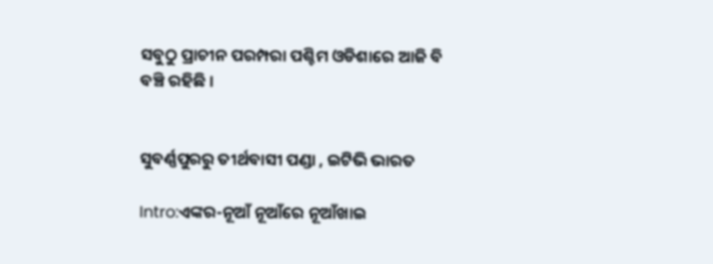ସବୁଠୁ ପ୍ରାଚୀନ ପରମ୍ପରା ପଶ୍ଚିମ ଓଡିଶାରେ ଆଜି ବି ବଞ୍ଚି ରହିଛି ।


ସୁବର୍ଣ୍ଣପୁରରୁ ତୀର୍ଥବାସୀ ପଣ୍ଡା , ଇଟିଭି ଭାରତ

Intro:ଏଙ୍କର-ନୂଆଁ ନୂଆଁରେ ନୂଆଁଖାଇ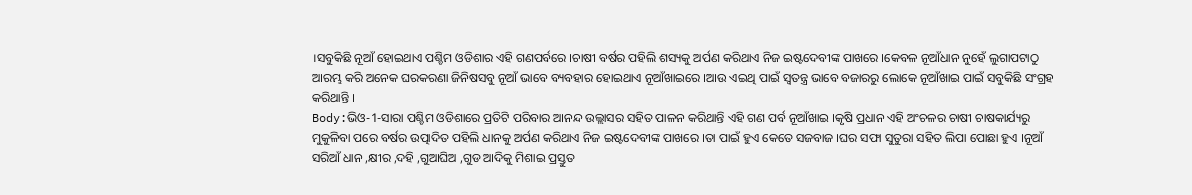।ସବୁକିଛି ନୂଆଁ ହୋଇଥାଏ ପଶ୍ଚିମ ଓଡିଶାର ଏହି ଗଣପର୍ବରେ ।ଚାଷୀ ବର୍ଷର ପହିଲି ଶସ୍ୟକୁ ଅର୍ପଣ କରିଥାଏ ନିଜ ଇଷ୍ଟଦେବୀଙ୍କ ପାଖରେ ।କେବଳ ନୂଆଁଧାନ ନୁହେଁ ଲୁଗାପଟାଠୁ ଆରମ୍ଭ କରି ଅନେକ ଘରକରଣା ଜିନିଷସବୁ ନୂଆଁ ଭାବେ ବ୍ୟବହାର ହୋଇଥାଏ ନୂଆଁଖାଇରେ ।ଆଉ ଏଇଥି ପାଇଁ ସ୍ବତନ୍ତ୍ର ଭାବେ ବଜାରରୁ ଲୋକେ ନୂଆଁଖାଇ ପାଇଁ ସବୁକିଛି ସଂଗ୍ରହ କରିଥାନ୍ତି ।
Body:ଭିଓ-1-ସାରା ପଶ୍ଚିମ ଓଡିଶାରେ ପ୍ରତିଟି ପରିବାର ଆନନ୍ଦ ଉଲ୍ଲାସର ସହିତ ପାଳନ କରିଥାନ୍ତି ଏହି ଗଣ ପର୍ବ ନୂଆଁଖାଇ ।କୃଷି ପ୍ରଧାନ ଏହି ଅଂଚଳର ଚାଷୀ ଚାଷକାର୍ଯ୍ୟରୁ ମୁକୁଳିବା ପରେ ବର୍ଷର ଉତ୍ପାଦିତ ପହିଲି ଧାନକୁ ଅର୍ପଣ କରିଥାଏ ନିଜ ଇଷ୍ଟଦେବୀଙ୍କ ପାଖରେ ।ତା ପାଇଁ ହୁଏ କେତେ ସଜବାଜ ।ଘର ସଫା ସୁତୁରା ସହିତ ଲିପା ପୋଛା ହୁଏ ।ନୂଆଁ ସରିଆଁ ଧାନ ,କ୍ଷୀର ,ଦହି ,ଗୁଆଘିଅ ,ଗୁଡ ଆଦିକୁ ମିଶାଇ ପ୍ରସ୍ତୁତ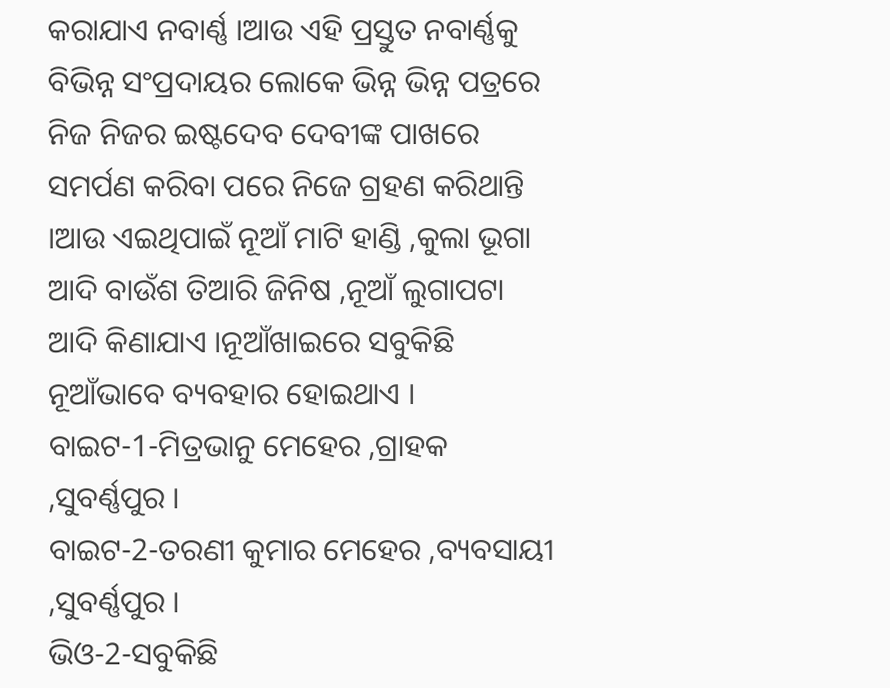କରାଯାଏ ନବାର୍ଣ୍ଣ ।ଆଉ ଏହି ପ୍ରସ୍ତୁତ ନବାର୍ଣ୍ଣକୁ ବିଭିନ୍ନ ସଂପ୍ରଦାୟର ଲୋକେ ଭିନ୍ନ ଭିନ୍ନ ପତ୍ରରେ ନିଜ ନିଜର ଇଷ୍ଟଦେବ ଦେବୀଙ୍କ ପାଖରେ ସମର୍ପଣ କରିବା ପରେ ନିଜେ ଗ୍ରହଣ କରିଥାନ୍ତି ।ଆଉ ଏଇଥିପାଇଁ ନୂଆଁ ମାଟି ହାଣ୍ଡି ,କୁଲା ଭୂଗା ଆଦି ବାଉଁଶ ତିଆରି ଜିନିଷ ,ନୂଆଁ ଲୁଗାପଟା ଆଦି କିଣାଯାଏ ।ନୂଆଁଖାଇରେ ସବୁକିଛି ନୂଆଁଭାବେ ବ୍ୟବହାର ହୋଇଥାଏ ।
ବାଇଟ-1-ମିତ୍ରଭାନୁ ମେହେର ,ଗ୍ରାହକ ,ସୁବର୍ଣ୍ଣପୁର ।
ବାଇଟ-2-ତରଣୀ କୁମାର ମେହେର ,ବ୍ୟବସାୟୀ ,ସୁବର୍ଣ୍ଣପୁର ।
ଭିଓ-2-ସବୁକିଛି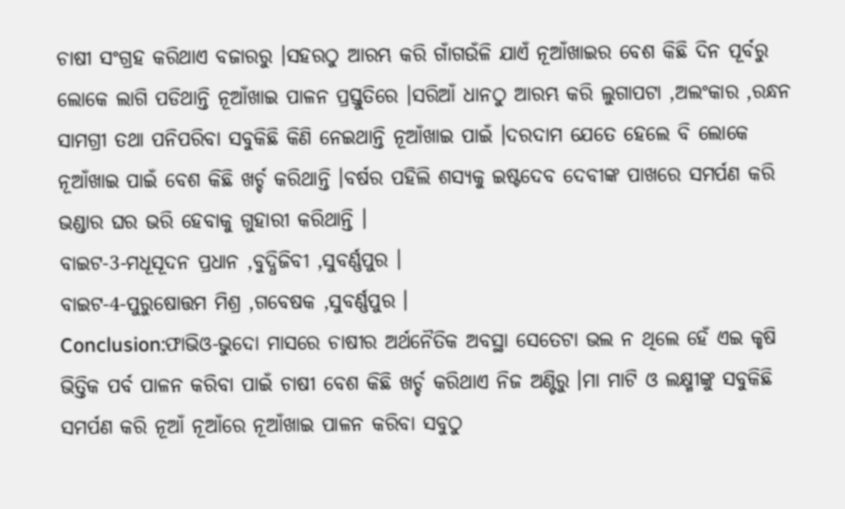ଚାଷୀ ସଂଗ୍ରହ କରିଥାଏ ବଜାରରୁ ।ସହରଠୁ ଆରମ୍ଭ କରି ଗାଁଗଉଁଳି ଯାଏଁ ନୂଆଁଖାଇର ବେଶ କିଛି ଦିନ ପୂର୍ବରୁ ଲୋକେ ଲାଗି ପଡିଥାନ୍ତି ନୂଆଁଖାଇ ପାଳନ ପ୍ରସ୍ତୁତିରେ ।ସରିଆଁ ଧାନଠୁ ଆରମ୍ଭ କରି ଲୁଗାପଟା ,ଅଲଂକାର ,ରନ୍ଧନ ସାମଗ୍ରୀ ତଥା ପନିପରିବା ସବୁକିଛି କିଣି ନେଇଥାନ୍ତି ନୂଆଁଖାଇ ପାଇଁ ।ଦରଦାମ ଯେତେ ହେଲେ ବି ଲୋକେ ନୂଆଁଖାଇ ପାଇଁ ବେଶ କିଛି ଖର୍ଚ୍ଚ କରିଥାନ୍ତି ।ବର୍ଷର ପହିଲି ଶସ୍ୟକୁ ଇଷ୍ଟଦେବ ଦେବୀଙ୍କ ପାଖରେ ସମର୍ପଣ କରି ଭଣ୍ଡାର ଘର ଭରି ହେବାକୁ ଗୁହାରୀ କରିଥାନ୍ତି ।
ବାଇଟ-3-ମଧୂସୂଦନ ପ୍ରଧାନ ,ବୁଦ୍ଧିଜିବୀ ,ସୁବର୍ଣ୍ଣପୁର ।
ବାଇଟ-4-ପୁରୁଷୋତ୍ତମ ମିଶ୍ର ,ଗବେଷକ ,ସୁବର୍ଣ୍ଣପୁର ।
Conclusion:ଫାଭିଓ-ଭୁଦୋ ମାସରେ ଚାଷୀର ଅର୍ଥନୈତିକ ଅବସ୍ଥା ସେତେଟା ଭଲ ନ ଥିଲେ ହେଁ ଏଇ କୃଷି ଭିତ୍ତିକ ପର୍ବ ପାଳନ କରିବା ପାଇଁ ଚାଷୀ ବେଶ କିଛି ଖର୍ଚ୍ଚ କରିଥାଏ ନିଜ ଅଣ୍ଟିରୁ ।ମା ମାଟି ଓ ଲକ୍ଷ୍ମୀଙ୍କୁ ସବୁକିଛି ସମର୍ପଣ କରି ନୂଆଁ ନୂଆଁରେ ନୂଆଁଖାଇ ପାଳନ କରିବା ସବୁଠୁ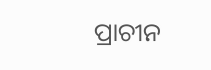ପ୍ରାଚୀନ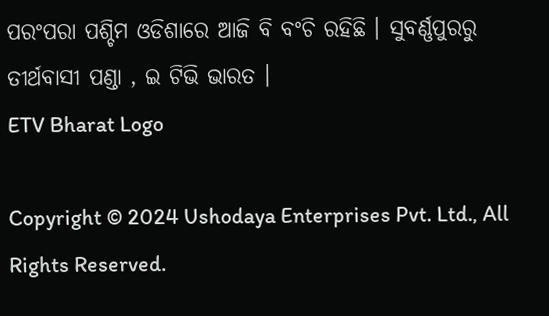ପରଂପରା ପଶ୍ଚିମ ଓଡିଶାରେ ଆଜି ବି ବଂଚି ରହିଛି । ସୁବର୍ଣ୍ଣପୁରରୁ ତୀର୍ଥବାସୀ ପଣ୍ଡା , ଇ ଟିଭି ଭାରତ ।
ETV Bharat Logo

Copyright © 2024 Ushodaya Enterprises Pvt. Ltd., All Rights Reserved.